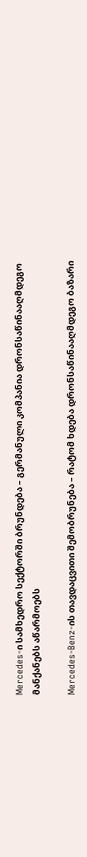Mercedes-ი სამხედრო სექტორში ბრუნდება – გერმანული კომპანია დრონსაწინააღმდეგო მანქანებს აწარმოებს

Mercedes-Benz-ის თავდაცვითი შემობრუნება – რატომ ხდება დრონსაწინააღმდეგო ბაზარი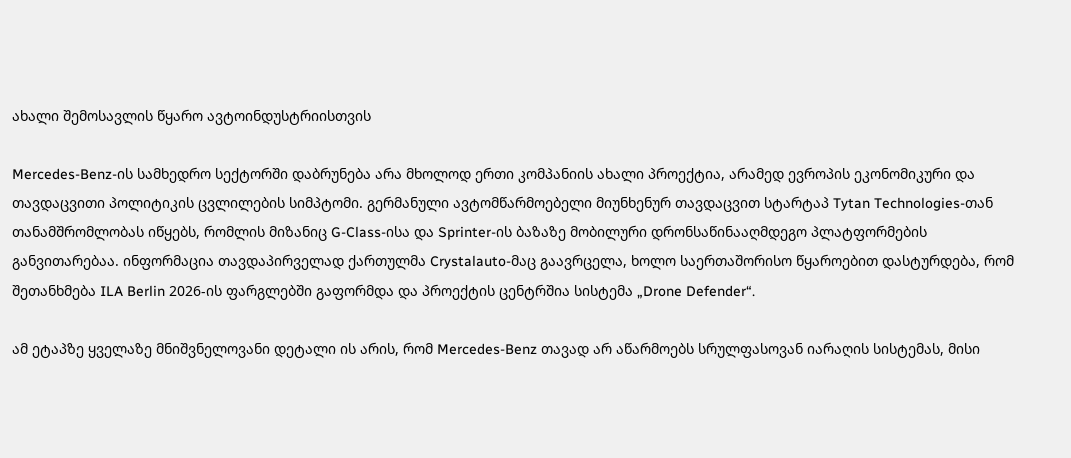ახალი შემოსავლის წყარო ავტოინდუსტრიისთვის

Mercedes-Benz-ის სამხედრო სექტორში დაბრუნება არა მხოლოდ ერთი კომპანიის ახალი პროექტია, არამედ ევროპის ეკონომიკური და თავდაცვითი პოლიტიკის ცვლილების სიმპტომი. გერმანული ავტომწარმოებელი მიუნხენურ თავდაცვით სტარტაპ Tytan Technologies-თან თანამშრომლობას იწყებს, რომლის მიზანიც G-Class-ისა და Sprinter-ის ბაზაზე მობილური დრონსაწინააღმდეგო პლატფორმების განვითარებაა. ინფორმაცია თავდაპირველად ქართულმა Crystalauto-მაც გაავრცელა, ხოლო საერთაშორისო წყაროებით დასტურდება, რომ შეთანხმება ILA Berlin 2026-ის ფარგლებში გაფორმდა და პროექტის ცენტრშია სისტემა „Drone Defender“.

ამ ეტაპზე ყველაზე მნიშვნელოვანი დეტალი ის არის, რომ Mercedes-Benz თავად არ აწარმოებს სრულფასოვან იარაღის სისტემას, მისი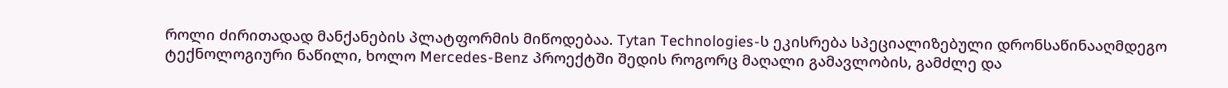როლი ძირითადად მანქანების პლატფორმის მიწოდებაა. Tytan Technologies-ს ეკისრება სპეციალიზებული დრონსაწინააღმდეგო ტექნოლოგიური ნაწილი, ხოლო Mercedes-Benz პროექტში შედის როგორც მაღალი გამავლობის, გამძლე და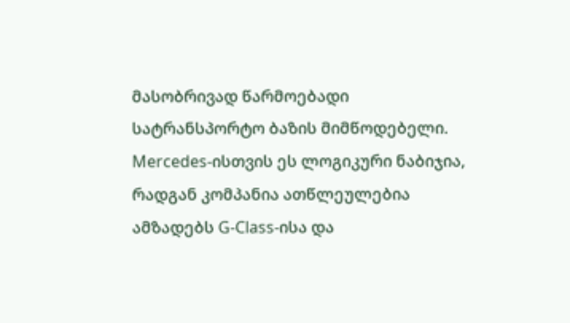მასობრივად წარმოებადი სატრანსპორტო ბაზის მიმწოდებელი. Mercedes-ისთვის ეს ლოგიკური ნაბიჯია, რადგან კომპანია ათწლეულებია ამზადებს G-Class-ისა და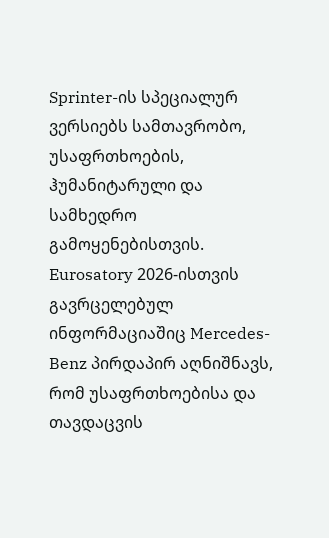Sprinter-ის სპეციალურ ვერსიებს სამთავრობო, უსაფრთხოების, ჰუმანიტარული და სამხედრო გამოყენებისთვის. Eurosatory 2026-ისთვის გავრცელებულ ინფორმაციაშიც Mercedes-Benz პირდაპირ აღნიშნავს, რომ უსაფრთხოებისა და თავდაცვის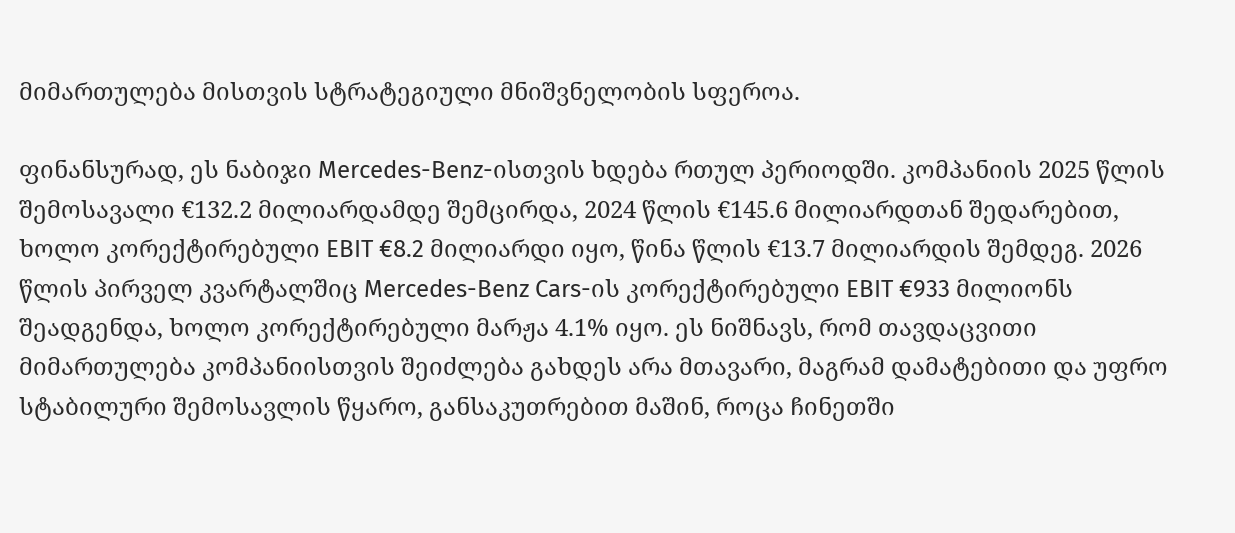მიმართულება მისთვის სტრატეგიული მნიშვნელობის სფეროა.

ფინანსურად, ეს ნაბიჯი Mercedes-Benz-ისთვის ხდება რთულ პერიოდში. კომპანიის 2025 წლის შემოსავალი €132.2 მილიარდამდე შემცირდა, 2024 წლის €145.6 მილიარდთან შედარებით, ხოლო კორექტირებული EBIT €8.2 მილიარდი იყო, წინა წლის €13.7 მილიარდის შემდეგ. 2026 წლის პირველ კვარტალშიც Mercedes-Benz Cars-ის კორექტირებული EBIT €933 მილიონს შეადგენდა, ხოლო კორექტირებული მარჟა 4.1% იყო. ეს ნიშნავს, რომ თავდაცვითი მიმართულება კომპანიისთვის შეიძლება გახდეს არა მთავარი, მაგრამ დამატებითი და უფრო სტაბილური შემოსავლის წყარო, განსაკუთრებით მაშინ, როცა ჩინეთში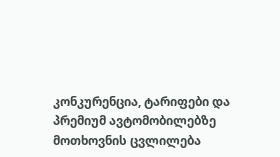კონკურენცია, ტარიფები და პრემიუმ ავტომობილებზე მოთხოვნის ცვლილება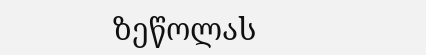ზეწოლას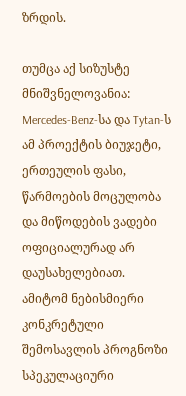ზრდის.

თუმცა აქ სიზუსტე მნიშვნელოვანია: Mercedes-Benz-სა და Tytan-ს ამ პროექტის ბიუჯეტი, ერთეულის ფასი, წარმოების მოცულობა და მიწოდების ვადები ოფიციალურად არ დაუსახელებიათ. ამიტომ ნებისმიერი კონკრეტული შემოსავლის პროგნოზი სპეკულაციური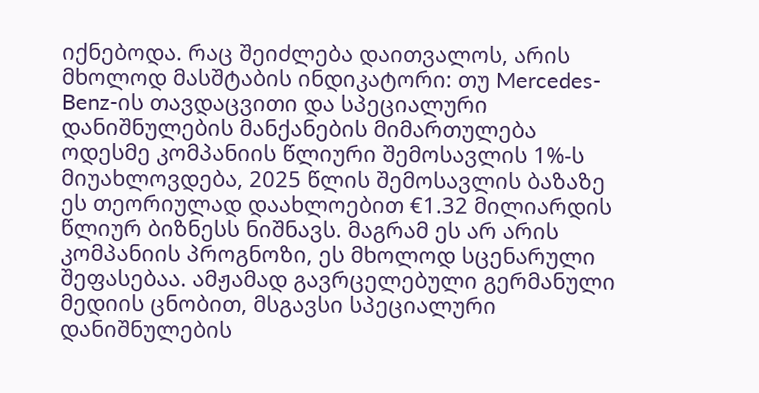იქნებოდა. რაც შეიძლება დაითვალოს, არის მხოლოდ მასშტაბის ინდიკატორი: თუ Mercedes-Benz-ის თავდაცვითი და სპეციალური დანიშნულების მანქანების მიმართულება ოდესმე კომპანიის წლიური შემოსავლის 1%-ს მიუახლოვდება, 2025 წლის შემოსავლის ბაზაზე ეს თეორიულად დაახლოებით €1.32 მილიარდის წლიურ ბიზნესს ნიშნავს. მაგრამ ეს არ არის კომპანიის პროგნოზი, ეს მხოლოდ სცენარული შეფასებაა. ამჟამად გავრცელებული გერმანული მედიის ცნობით, მსგავსი სპეციალური დანიშნულების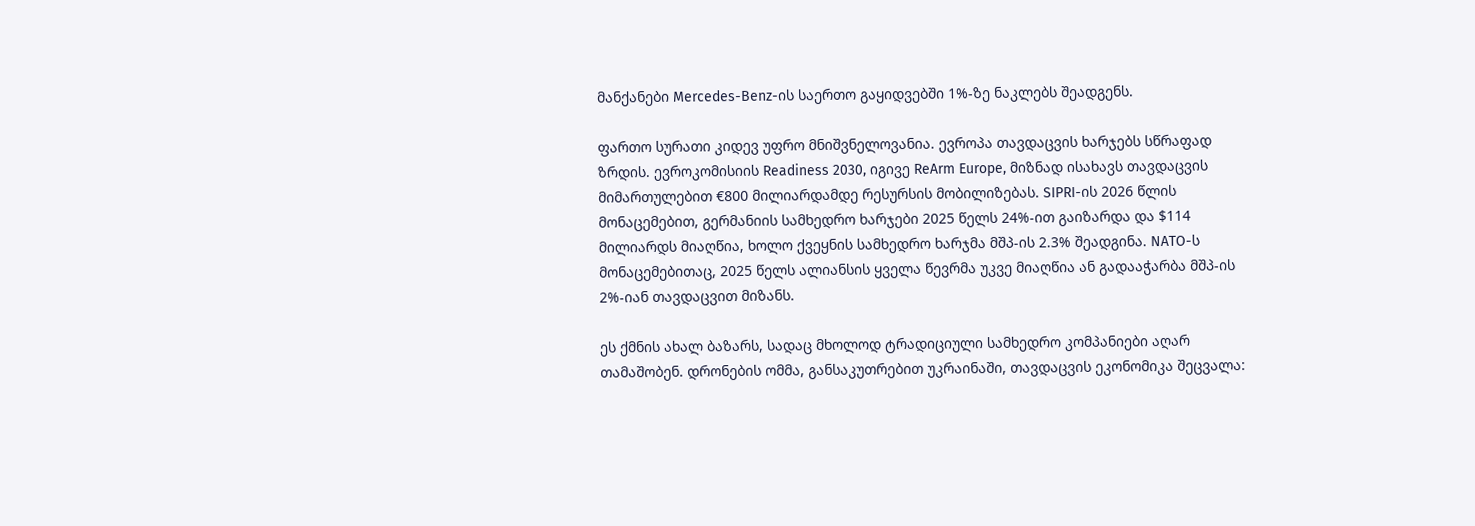მანქანები Mercedes-Benz-ის საერთო გაყიდვებში 1%-ზე ნაკლებს შეადგენს.

ფართო სურათი კიდევ უფრო მნიშვნელოვანია. ევროპა თავდაცვის ხარჯებს სწრაფად ზრდის. ევროკომისიის Readiness 2030, იგივე ReArm Europe, მიზნად ისახავს თავდაცვის მიმართულებით €800 მილიარდამდე რესურსის მობილიზებას. SIPRI-ის 2026 წლის მონაცემებით, გერმანიის სამხედრო ხარჯები 2025 წელს 24%-ით გაიზარდა და $114 მილიარდს მიაღწია, ხოლო ქვეყნის სამხედრო ხარჯმა მშპ-ის 2.3% შეადგინა. NATO-ს მონაცემებითაც, 2025 წელს ალიანსის ყველა წევრმა უკვე მიაღწია ან გადააჭარბა მშპ-ის 2%-იან თავდაცვით მიზანს.

ეს ქმნის ახალ ბაზარს, სადაც მხოლოდ ტრადიციული სამხედრო კომპანიები აღარ თამაშობენ. დრონების ომმა, განსაკუთრებით უკრაინაში, თავდაცვის ეკონომიკა შეცვალა: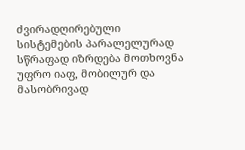ძვირადღირებული სისტემების პარალელურად სწრაფად იზრდება მოთხოვნა უფრო იაფ, მობილურ და მასობრივად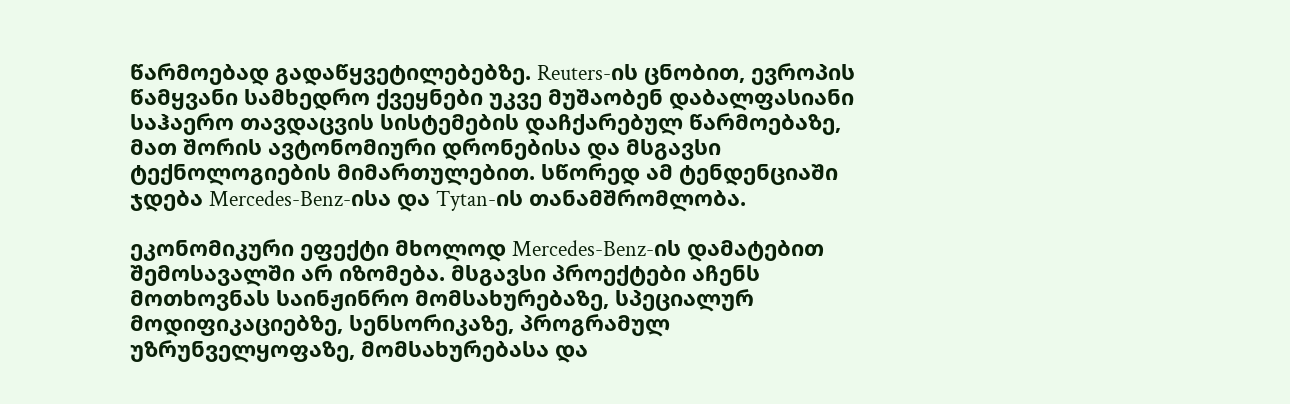წარმოებად გადაწყვეტილებებზე. Reuters-ის ცნობით, ევროპის წამყვანი სამხედრო ქვეყნები უკვე მუშაობენ დაბალფასიანი საჰაერო თავდაცვის სისტემების დაჩქარებულ წარმოებაზე, მათ შორის ავტონომიური დრონებისა და მსგავსი ტექნოლოგიების მიმართულებით. სწორედ ამ ტენდენციაში ჯდება Mercedes-Benz-ისა და Tytan-ის თანამშრომლობა.

ეკონომიკური ეფექტი მხოლოდ Mercedes-Benz-ის დამატებით შემოსავალში არ იზომება. მსგავსი პროექტები აჩენს მოთხოვნას საინჟინრო მომსახურებაზე, სპეციალურ მოდიფიკაციებზე, სენსორიკაზე, პროგრამულ უზრუნველყოფაზე, მომსახურებასა და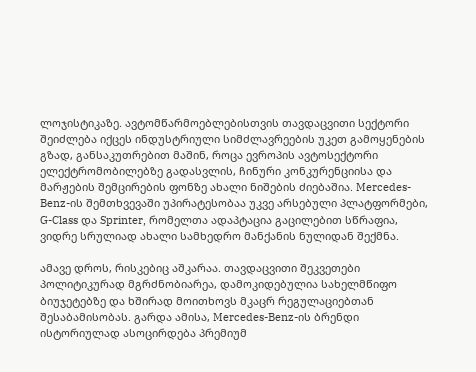ლოჯისტიკაზე. ავტომწარმოებლებისთვის თავდაცვითი სექტორი შეიძლება იქცეს ინდუსტრიული სიმძლავრეების უკეთ გამოყენების გზად, განსაკუთრებით მაშინ, როცა ევროპის ავტოსექტორი ელექტრომობილებზე გადასვლის, ჩინური კონკურენციისა და მარჟების შემცირების ფონზე ახალი ნიშების ძიებაშია. Mercedes-Benz-ის შემთხვევაში უპირატესობაა უკვე არსებული პლატფორმები, G-Class და Sprinter, რომელთა ადაპტაცია გაცილებით სწრაფია, ვიდრე სრულიად ახალი სამხედრო მანქანის ნულიდან შექმნა.

ამავე დროს, რისკებიც აშკარაა. თავდაცვითი შეკვეთები პოლიტიკურად მგრძნობიარეა, დამოკიდებულია სახელმწიფო ბიუჯეტებზე და ხშირად მოითხოვს მკაცრ რეგულაციებთან შესაბამისობას. გარდა ამისა, Mercedes-Benz-ის ბრენდი ისტორიულად ასოცირდება პრემიუმ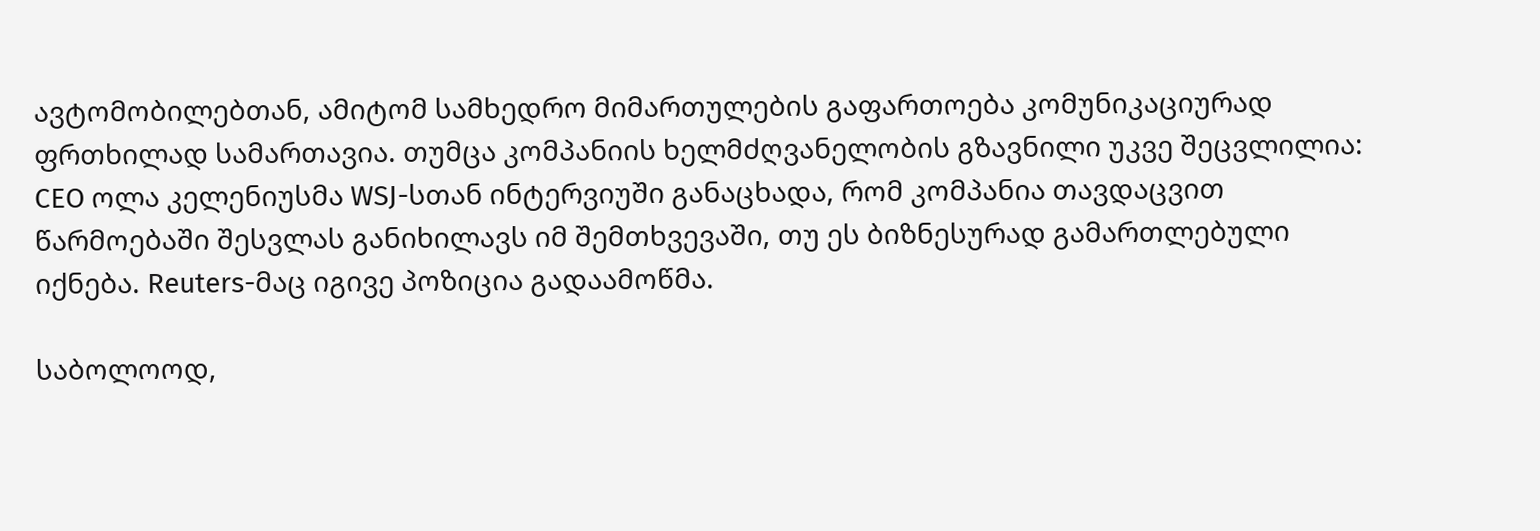ავტომობილებთან, ამიტომ სამხედრო მიმართულების გაფართოება კომუნიკაციურად ფრთხილად სამართავია. თუმცა კომპანიის ხელმძღვანელობის გზავნილი უკვე შეცვლილია: CEO ოლა კელენიუსმა WSJ-სთან ინტერვიუში განაცხადა, რომ კომპანია თავდაცვით წარმოებაში შესვლას განიხილავს იმ შემთხვევაში, თუ ეს ბიზნესურად გამართლებული იქნება. Reuters-მაც იგივე პოზიცია გადაამოწმა.

საბოლოოდ,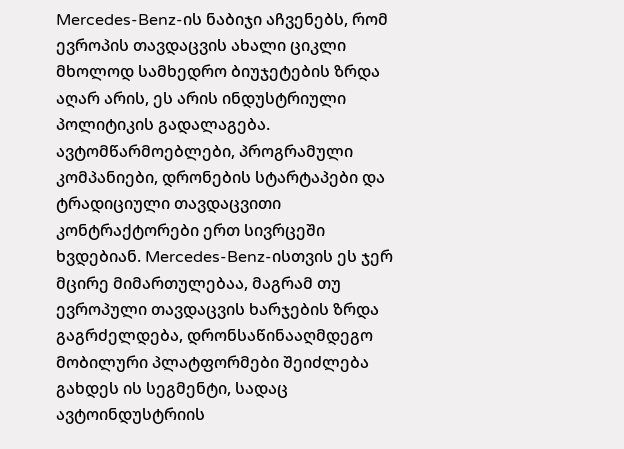Mercedes-Benz-ის ნაბიჯი აჩვენებს, რომ ევროპის თავდაცვის ახალი ციკლი მხოლოდ სამხედრო ბიუჯეტების ზრდა აღარ არის, ეს არის ინდუსტრიული პოლიტიკის გადალაგება. ავტომწარმოებლები, პროგრამული კომპანიები, დრონების სტარტაპები და ტრადიციული თავდაცვითი კონტრაქტორები ერთ სივრცეში ხვდებიან. Mercedes-Benz-ისთვის ეს ჯერ მცირე მიმართულებაა, მაგრამ თუ ევროპული თავდაცვის ხარჯების ზრდა გაგრძელდება, დრონსაწინააღმდეგო მობილური პლატფორმები შეიძლება გახდეს ის სეგმენტი, სადაც ავტოინდუსტრიის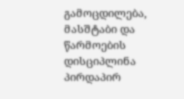გამოცდილება, მასშტაბი და წარმოების დისციპლინა პირდაპირ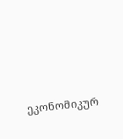ეკონომიკურ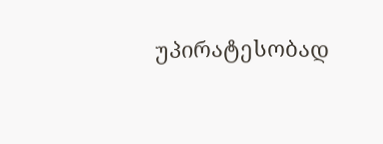უპირატესობად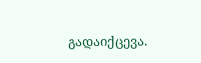გადაიქცევა.